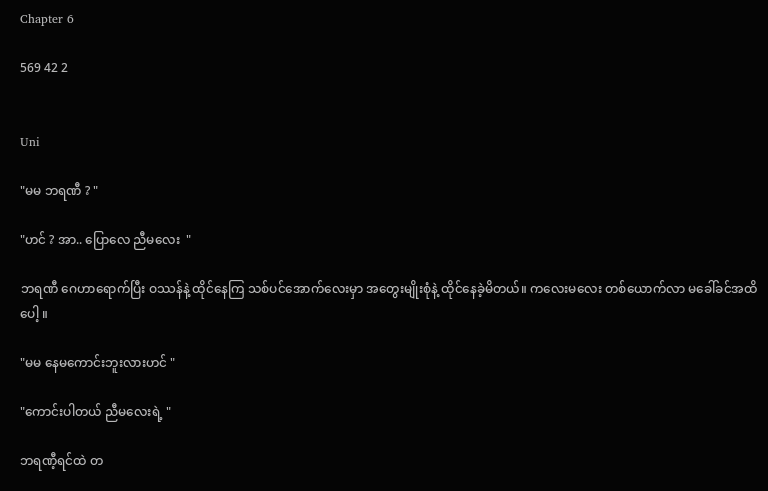Chapter 6

569 42 2


Uni

"မမ ဘရဏီ ? "

"ဟင် ? အာ.. ပြောလေ ညီမလေး  "

ဘရဏီ ဂေဟာရောက်ပြီး ဝဿန်နဲ့ ထိုင်နေကြ သစ်ပင်အောက်လေးမှာ အတွေးမျိုးစုံနဲ့ ထိုင်နေခဲ့မိတယ်။ ကလေးမလေး တစ်ယောက်လာ မခေါ်ခင်အထိပေါ့ ။

"မမ နေမကောင်းဘူးလားဟင် "

"ကောင်းပါတယ် ညီမလေးရဲ့ "

ဘရဏီ့ရင်ထဲ တ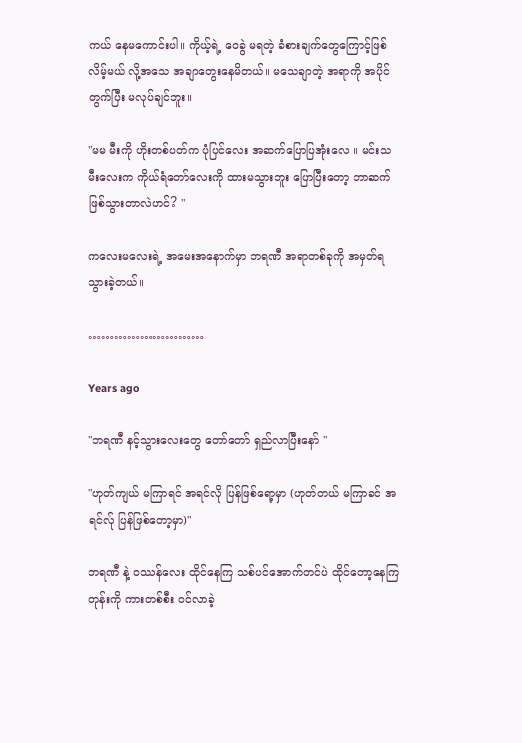ကယ် နေမကောင်းပါ။ ကိုယ့်ရဲ့ ဝေခွဲ မရတဲ့ ခံစားချက်တွေကြောင့်ဖြစ်လိမ့်မယ် လို့အသေ အချာတွေးနေမိတယ်။ မသေချာတဲ့ အရာကို အပိုင်တွက်ပြီး မလုပ်ချင်ဘူး။

"မမ မီးကို ဟိုးတစ်ပတ်က ပုံပြင်လေး အဆက်ပြောပြအုံးလေ ။ မင်းသမီးလေးက ကိုယ်ရံတော်လေးကို ထားမသွားဘူး ပြောပြီးတော့ ဘာဆက်ဖြစ်သွားတာလဲဟင်? "

ကလေးမလေးရဲ့ အမေးအနောက်မှာ ဘရဏီ အရာတစ်ခုကို အမှတ်ရသွားခဲ့တယ်။

………………………

Years ago

"ဘရဏီ နင့်သွားလေးတွေ တော်တော် ရှည်လာပြီးနော် "

"ဟုတ်ကျယ် မကြာရင် အရင်လို ပြန်ဖြစ်ရော့မှာ (ဟုတ်တယ် မကြာခင် အရင်လ်ု ပြန်ဖြစ်တော့မှာ)"

ဘရဏီ နဲ့ ဝဿန်လေး ထိုင်နေကြ သစ်ပင်အောက်တင်ပဲ ထိုင်တော့နေကြတုန်းကို ကားတစ်စီး ဝင်လာခဲ့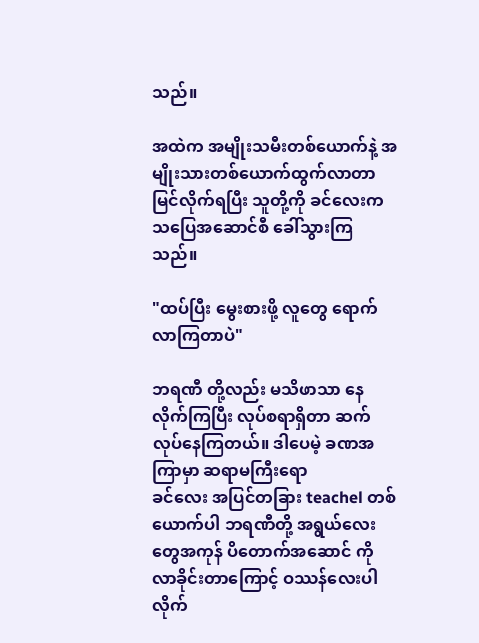သည်။

အထဲက အမျိုးသမီးတစ်ယောက်နဲ့ အမျိုးသားတစ်ယောက်ထွက်လာတာ မြင်လိုက်ရပြီး သူတို့ကို ခင်လေးက သပြေအဆောင်စီ ခေါ်သွားကြသည်။

"ထပ်ပြီး မွေးစားဖို့ လူတွေ ရောက်လာကြတာပဲ"

ဘရဏီ တို့လည်း မသိဖာသာ နေလိုက်ကြပြီး လုပ်စရာရှိတာ ဆက်လုပ်နေကြတယ်။ ဒါပေမဲ့ ခဏအကြာမှာ ဆရာမကြီးရော
ခင်လေး အပြင်တခြား teachel တစ်ယောက်ပါ ဘရဏီတို့ အရွယ်လေးတွေအကုန် ပိတောက်အဆောင် ကို လာခိုင်းတာကြောင့် ဝဿန်လေးပါ လိုက်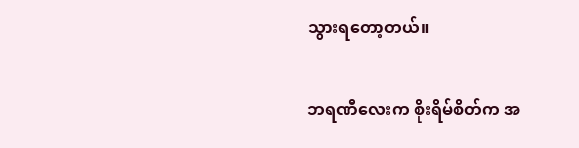သွားရတော့တယ်။

ဘရဏီလေးက စိုးရိမ်စိတ်က အ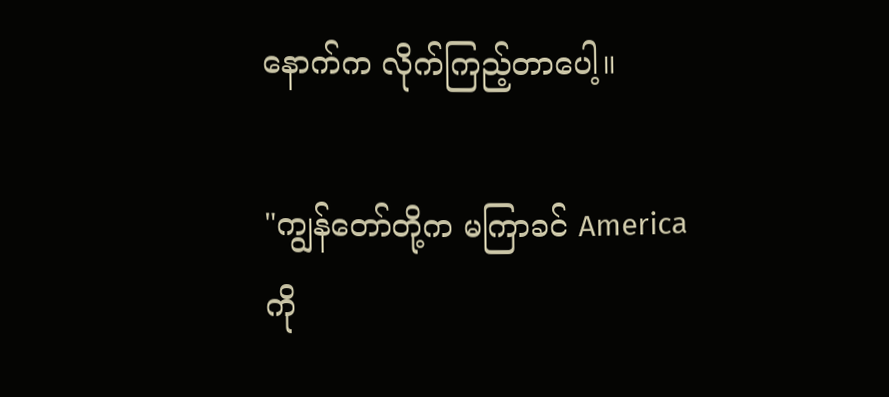နောက်က လိုက်ကြည့်တာပေါ့။

"ကျွန်တော်တို့က မကြာခင် America ကို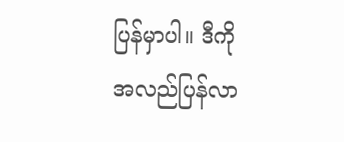ပြန်မှာပါ။ ဒီကို အလည်ပြန်လာ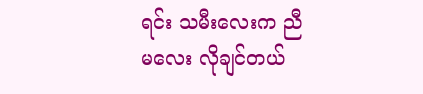ရင်း သမီးလေးက ညီမလေး လိုချင်တယ်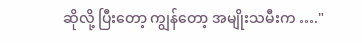ဆိုလို့ ပြီးတော့ ကျွန်တော့ အမျိုးသမီးက …."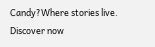Candy?Where stories live. Discover now